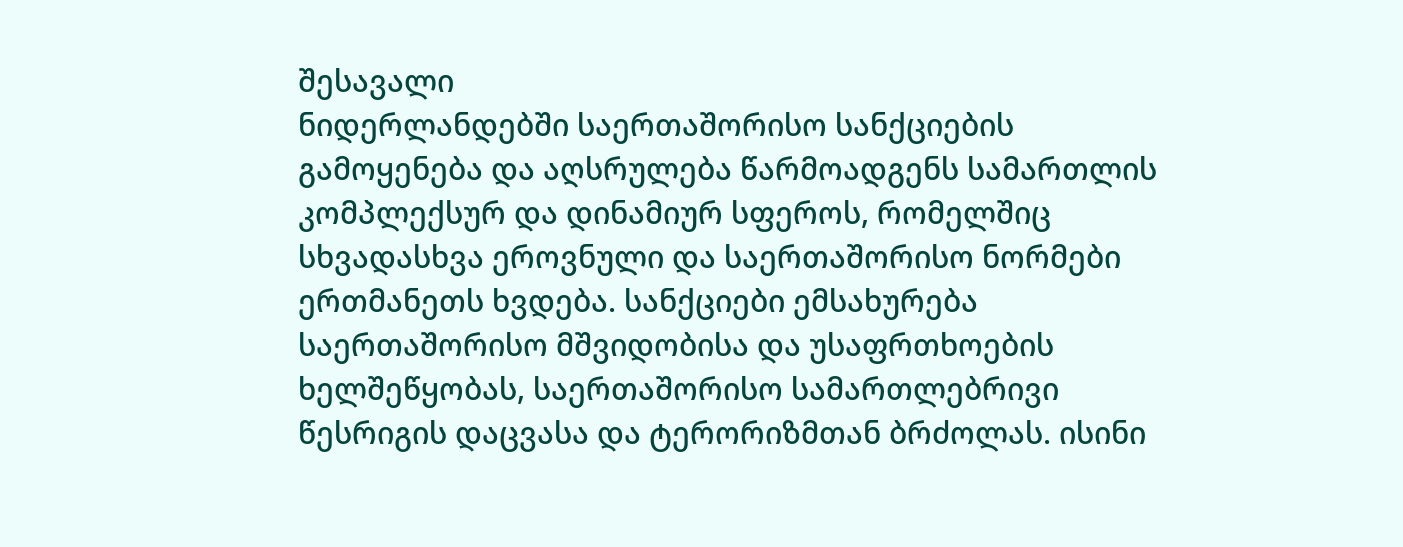შესავალი
ნიდერლანდებში საერთაშორისო სანქციების გამოყენება და აღსრულება წარმოადგენს სამართლის კომპლექსურ და დინამიურ სფეროს, რომელშიც სხვადასხვა ეროვნული და საერთაშორისო ნორმები ერთმანეთს ხვდება. სანქციები ემსახურება საერთაშორისო მშვიდობისა და უსაფრთხოების ხელშეწყობას, საერთაშორისო სამართლებრივი წესრიგის დაცვასა და ტერორიზმთან ბრძოლას. ისინი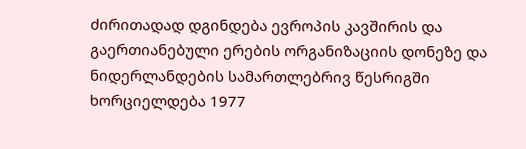ძირითადად დგინდება ევროპის კავშირის და გაერთიანებული ერების ორგანიზაციის დონეზე და ნიდერლანდების სამართლებრივ წესრიგში ხორციელდება 1977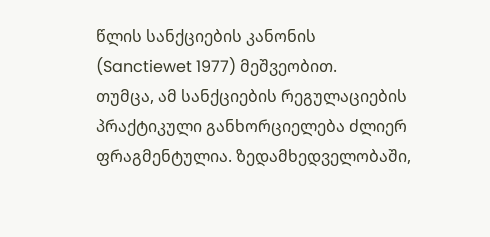წლის სანქციების კანონის (Sanctiewet 1977) მეშვეობით.
თუმცა, ამ სანქციების რეგულაციების პრაქტიკული განხორციელება ძლიერ ფრაგმენტულია. ზედამხედველობაში,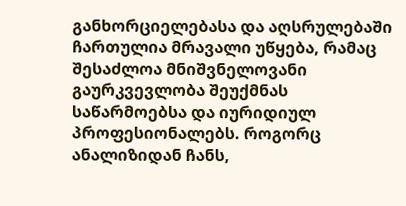განხორციელებასა და აღსრულებაში ჩართულია მრავალი უწყება, რამაც შესაძლოა მნიშვნელოვანი გაურკვევლობა შეუქმნას საწარმოებსა და იურიდიულ პროფესიონალებს. როგორც ანალიზიდან ჩანს,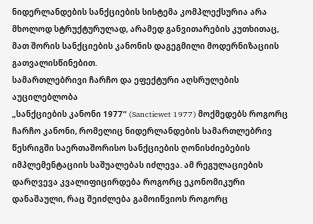ნიდერლანდების სანქციების სისტემა კომპლექსურია არა მხოლოდ სტრუქტურულად, არამედ განვითარების კუთხითაც, მათ შორის სანქციების კანონის დაგეგმილი მოდერნიზაციის გათვალისწინებით.
სამართლებრივი ჩარჩო და ეფექტური აღსრულების აუცილებლობა
„სანქციების კანონი 1977“ (Sanctiewet 1977) მოქმედებს როგორც ჩარჩო კანონი, რომელიც ნიდერლანდების სამართლებრივ წესრიგში საერთაშორისო სანქციების ღონისძიებების იმპლემენტაციის საშუალებას იძლევა. ამ რეგულაციების დარღვევა კვალიფიცირდება როგორც ეკონომიკური დანაშაული, რაც შეიძლება გამოიწვიოს როგორც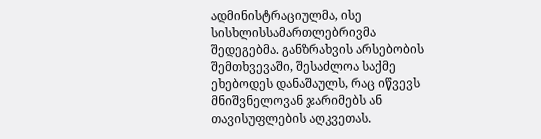ადმინისტრაციულმა, ისე სისხლისსამართლებრივმა შედეგებმა. განზრახვის არსებობის შემთხვევაში, შესაძლოა საქმე ეხებოდეს დანაშაულს, რაც იწვევს მნიშვნელოვან ჯარიმებს ან თავისუფლების აღკვეთას.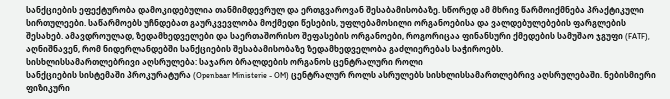სანქციების ეფექტურობა დამოკიდებულია თანმიმდევრულ და ერთგვაროვან შესაბამისობაზე. სწორედ ამ მხრივ წარმოიქმნება პრაქტიკული სირთულეები. საწარმოებს უჩნდებათ გაურკვევლობა მოქმედი წესების, უფლებამოსილი ორგანოებისა და ვალდებულებების ფარგლების შესახებ. ამავდროულად, ზედამხედველები და საერთაშორისო შეფასების ორგანოები, როგორიცაა ფინანსური ქმედების სამუშაო ჯგუფი (FATF), აღნიშნავენ, რომ ნიდერლანდებში სანქციების შესაბამისობაზე ზედამხედველობა გაძლიერებას საჭიროებს.
სისხლისსამართლებრივი აღსრულება: საჯარო ბრალდების ორგანოს ცენტრალური როლი
სანქციების სისტემაში პროკურატურა (Openbaar Ministerie - OM) ცენტრალურ როლს ასრულებს სისხლისსამართლებრივ აღსრულებაში. ნებისმიერი ფიზიკური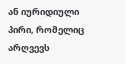ან იურიდიული პირი, რომელიც არღვევს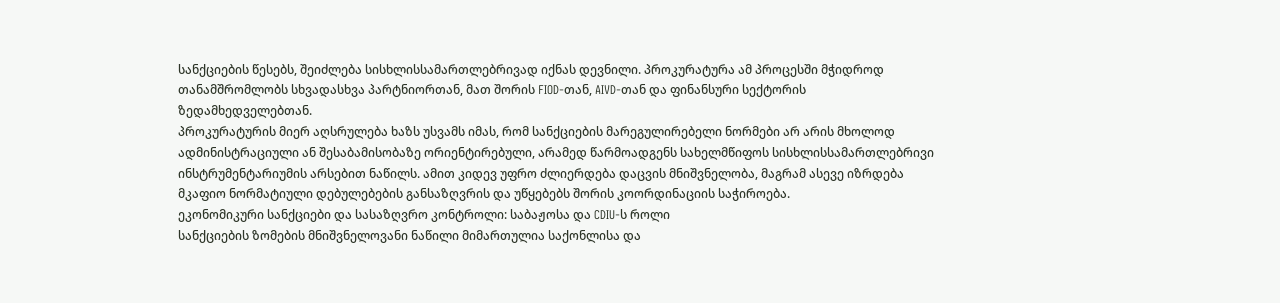სანქციების წესებს, შეიძლება სისხლისსამართლებრივად იქნას დევნილი. პროკურატურა ამ პროცესში მჭიდროდ თანამშრომლობს სხვადასხვა პარტნიორთან, მათ შორის FIOD-თან, AIVD-თან და ფინანსური სექტორის ზედამხედველებთან.
პროკურატურის მიერ აღსრულება ხაზს უსვამს იმას, რომ სანქციების მარეგულირებელი ნორმები არ არის მხოლოდ ადმინისტრაციული ან შესაბამისობაზე ორიენტირებული, არამედ წარმოადგენს სახელმწიფოს სისხლისსამართლებრივი ინსტრუმენტარიუმის არსებით ნაწილს. ამით კიდევ უფრო ძლიერდება დაცვის მნიშვნელობა, მაგრამ ასევე იზრდება მკაფიო ნორმატიული დებულებების განსაზღვრის და უწყებებს შორის კოორდინაციის საჭიროება.
ეკონომიკური სანქციები და სასაზღვრო კონტროლი: საბაჟოსა და CDIU-ს როლი
სანქციების ზომების მნიშვნელოვანი ნაწილი მიმართულია საქონლისა და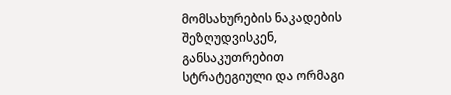მომსახურების ნაკადების შეზღუდვისკენ, განსაკუთრებით სტრატეგიული და ორმაგი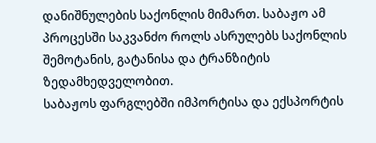დანიშნულების საქონლის მიმართ. საბაჟო ამ პროცესში საკვანძო როლს ასრულებს საქონლის შემოტანის, გატანისა და ტრანზიტის ზედამხედველობით.
საბაჟოს ფარგლებში იმპორტისა და ექსპორტის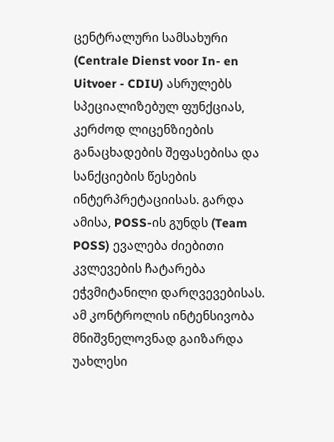ცენტრალური სამსახური (Centrale Dienst voor In- en Uitvoer - CDIU) ასრულებს სპეციალიზებულ ფუნქციას, კერძოდ ლიცენზიების განაცხადების შეფასებისა და სანქციების წესების ინტერპრეტაციისას. გარდა ამისა, POSS-ის გუნდს (Team POSS) ევალება ძიებითი კვლევების ჩატარება ეჭვმიტანილი დარღვევებისას.
ამ კონტროლის ინტენსივობა მნიშვნელოვნად გაიზარდა უახლესი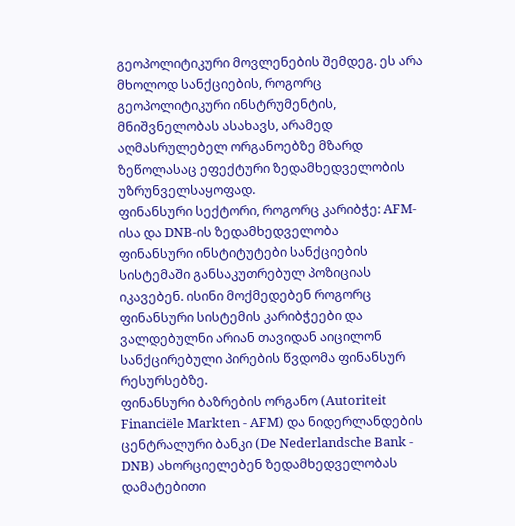გეოპოლიტიკური მოვლენების შემდეგ. ეს არა მხოლოდ სანქციების, როგორც გეოპოლიტიკური ინსტრუმენტის, მნიშვნელობას ასახავს, არამედ აღმასრულებელ ორგანოებზე მზარდ ზეწოლასაც ეფექტური ზედამხედველობის უზრუნველსაყოფად.
ფინანსური სექტორი, როგორც კარიბჭე: AFM-ისა და DNB-ის ზედამხედველობა
ფინანსური ინსტიტუტები სანქციების სისტემაში განსაკუთრებულ პოზიციას იკავებენ. ისინი მოქმედებენ როგორც ფინანსური სისტემის კარიბჭეები და ვალდებულნი არიან თავიდან აიცილონ სანქცირებული პირების წვდომა ფინანსურ რესურსებზე.
ფინანსური ბაზრების ორგანო (Autoriteit Financiële Markten - AFM) და ნიდერლანდების ცენტრალური ბანკი (De Nederlandsche Bank - DNB) ახორციელებენ ზედამხედველობას დამატებითი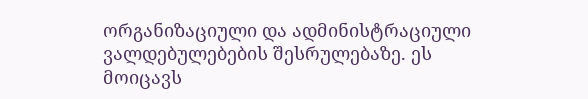ორგანიზაციული და ადმინისტრაციული ვალდებულებების შესრულებაზე. ეს მოიცავს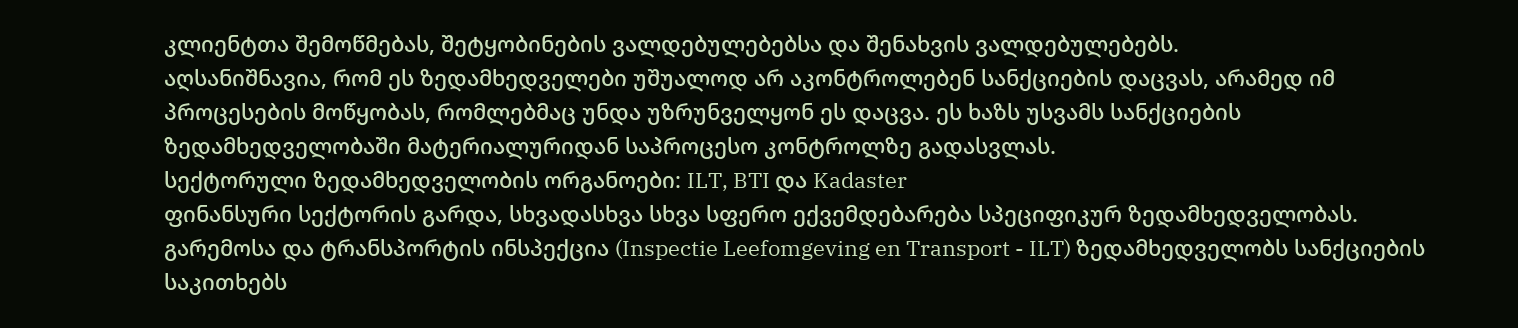კლიენტთა შემოწმებას, შეტყობინების ვალდებულებებსა და შენახვის ვალდებულებებს.
აღსანიშნავია, რომ ეს ზედამხედველები უშუალოდ არ აკონტროლებენ სანქციების დაცვას, არამედ იმ პროცესების მოწყობას, რომლებმაც უნდა უზრუნველყონ ეს დაცვა. ეს ხაზს უსვამს სანქციების ზედამხედველობაში მატერიალურიდან საპროცესო კონტროლზე გადასვლას.
სექტორული ზედამხედველობის ორგანოები: ILT, BTI და Kadaster
ფინანსური სექტორის გარდა, სხვადასხვა სხვა სფერო ექვემდებარება სპეციფიკურ ზედამხედველობას. გარემოსა და ტრანსპორტის ინსპექცია (Inspectie Leefomgeving en Transport - ILT) ზედამხედველობს სანქციების საკითხებს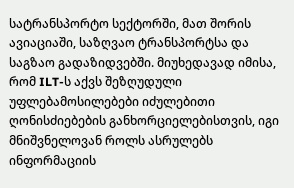სატრანსპორტო სექტორში, მათ შორის ავიაციაში, საზღვაო ტრანსპორტსა და საგზაო გადაზიდვებში. მიუხედავად იმისა, რომ ILT-ს აქვს შეზღუდული უფლებამოსილებები იძულებითი ღონისძიებების განხორციელებისთვის, იგი მნიშვნელოვან როლს ასრულებს ინფორმაციის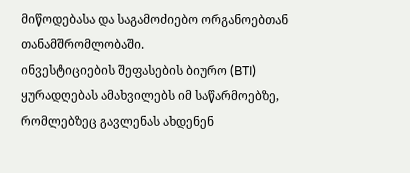მიწოდებასა და საგამოძიებო ორგანოებთან თანამშრომლობაში.
ინვესტიციების შეფასების ბიურო (BTI) ყურადღებას ამახვილებს იმ საწარმოებზე, რომლებზეც გავლენას ახდენენ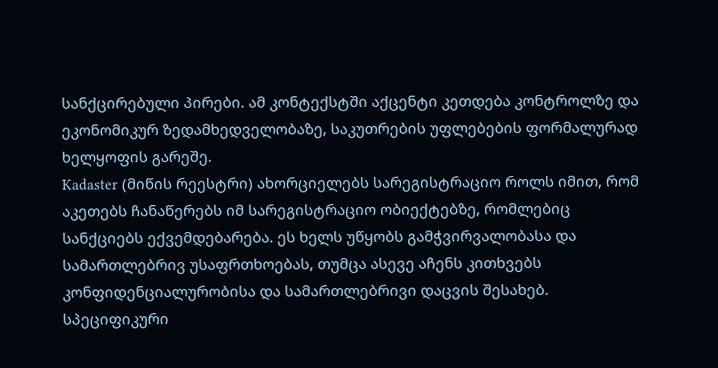სანქცირებული პირები. ამ კონტექსტში აქცენტი კეთდება კონტროლზე და ეკონომიკურ ზედამხედველობაზე, საკუთრების უფლებების ფორმალურად ხელყოფის გარეშე.
Kadaster (მიწის რეესტრი) ახორციელებს სარეგისტრაციო როლს იმით, რომ აკეთებს ჩანაწერებს იმ სარეგისტრაციო ობიექტებზე, რომლებიც სანქციებს ექვემდებარება. ეს ხელს უწყობს გამჭვირვალობასა და სამართლებრივ უსაფრთხოებას, თუმცა ასევე აჩენს კითხვებს კონფიდენციალურობისა და სამართლებრივი დაცვის შესახებ.
სპეციფიკური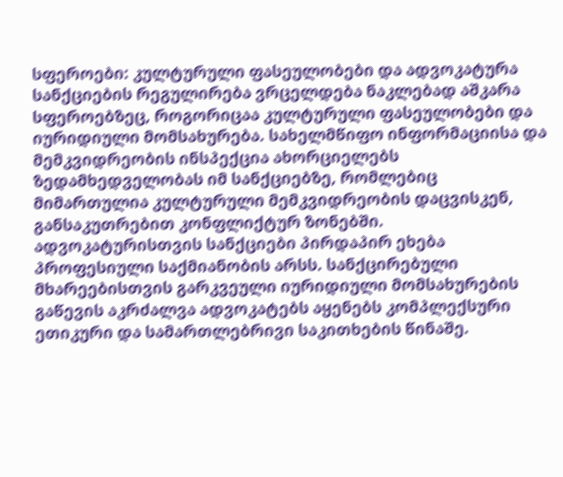სფეროები: კულტურული ფასეულობები და ადვოკატურა
სანქციების რეგულირება ვრცელდება ნაკლებად აშკარა სფეროებზეც, როგორიცაა კულტურული ფასეულობები და იურიდიული მომსახურება. სახელმწიფო ინფორმაციისა და მემკვიდრეობის ინსპექცია ახორციელებს ზედამხედველობას იმ სანქციებზე, რომლებიც მიმართულია კულტურული მემკვიდრეობის დაცვისკენ, განსაკუთრებით კონფლიქტურ ზონებში.
ადვოკატურისთვის სანქციები პირდაპირ ეხება პროფესიული საქმიანობის არსს. სანქცირებული მხარეებისთვის გარკვეული იურიდიული მომსახურების გაწევის აკრძალვა ადვოკატებს აყენებს კომპლექსური ეთიკური და სამართლებრივი საკითხების წინაშე.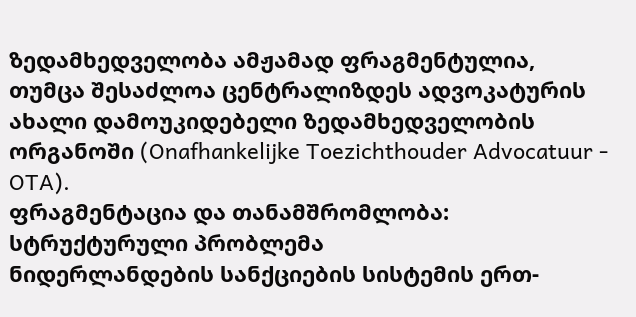ზედამხედველობა ამჟამად ფრაგმენტულია, თუმცა შესაძლოა ცენტრალიზდეს ადვოკატურის ახალი დამოუკიდებელი ზედამხედველობის ორგანოში (Onafhankelijke Toezichthouder Advocatuur - OTA).
ფრაგმენტაცია და თანამშრომლობა: სტრუქტურული პრობლემა
ნიდერლანდების სანქციების სისტემის ერთ-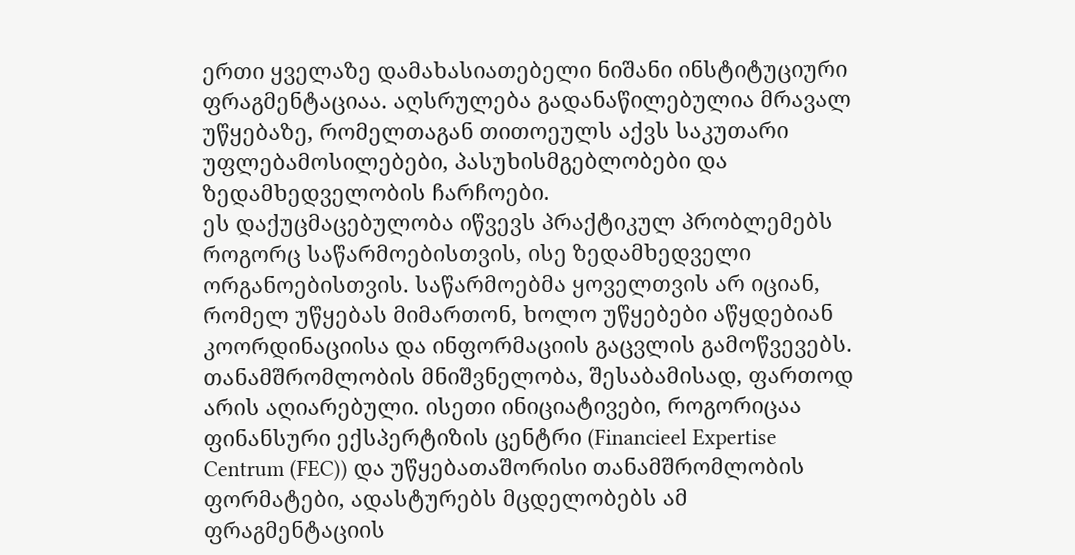ერთი ყველაზე დამახასიათებელი ნიშანი ინსტიტუციური ფრაგმენტაციაა. აღსრულება გადანაწილებულია მრავალ უწყებაზე, რომელთაგან თითოეულს აქვს საკუთარი უფლებამოსილებები, პასუხისმგებლობები და ზედამხედველობის ჩარჩოები.
ეს დაქუცმაცებულობა იწვევს პრაქტიკულ პრობლემებს როგორც საწარმოებისთვის, ისე ზედამხედველი ორგანოებისთვის. საწარმოებმა ყოველთვის არ იციან, რომელ უწყებას მიმართონ, ხოლო უწყებები აწყდებიან კოორდინაციისა და ინფორმაციის გაცვლის გამოწვევებს.
თანამშრომლობის მნიშვნელობა, შესაბამისად, ფართოდ არის აღიარებული. ისეთი ინიციატივები, როგორიცაა ფინანსური ექსპერტიზის ცენტრი (Financieel Expertise Centrum (FEC)) და უწყებათაშორისი თანამშრომლობის ფორმატები, ადასტურებს მცდელობებს ამ ფრაგმენტაციის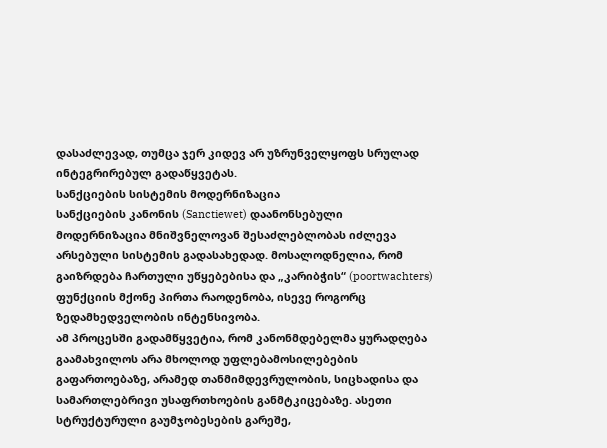დასაძლევად, თუმცა ჯერ კიდევ არ უზრუნველყოფს სრულად ინტეგრირებულ გადაწყვეტას.
სანქციების სისტემის მოდერნიზაცია
სანქციების კანონის (Sanctiewet) დაანონსებული მოდერნიზაცია მნიშვნელოვან შესაძლებლობას იძლევა არსებული სისტემის გადასახედად. მოსალოდნელია, რომ გაიზრდება ჩართული უწყებებისა და „კარიბჭის“ (poortwachters) ფუნქციის მქონე პირთა რაოდენობა, ისევე როგორც ზედამხედველობის ინტენსივობა.
ამ პროცესში გადამწყვეტია, რომ კანონმდებელმა ყურადღება გაამახვილოს არა მხოლოდ უფლებამოსილებების გაფართოებაზე, არამედ თანმიმდევრულობის, სიცხადისა და სამართლებრივი უსაფრთხოების განმტკიცებაზე. ასეთი სტრუქტურული გაუმჯობესების გარეშე,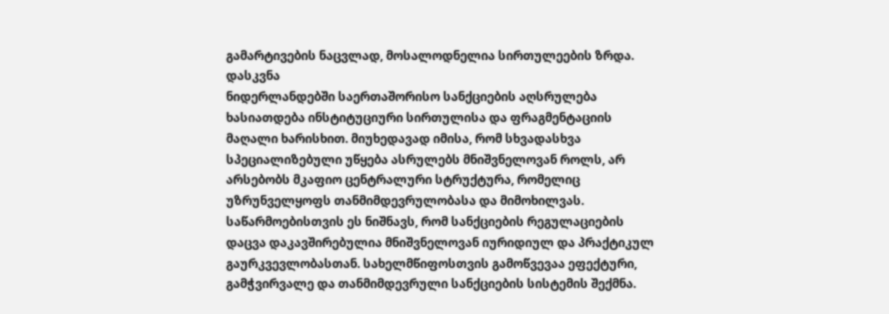გამარტივების ნაცვლად, მოსალოდნელია სირთულეების ზრდა.
დასკვნა
ნიდერლანდებში საერთაშორისო სანქციების აღსრულება ხასიათდება ინსტიტუციური სირთულისა და ფრაგმენტაციის მაღალი ხარისხით. მიუხედავად იმისა, რომ სხვადასხვა სპეციალიზებული უწყება ასრულებს მნიშვნელოვან როლს, არ არსებობს მკაფიო ცენტრალური სტრუქტურა, რომელიც უზრუნველყოფს თანმიმდევრულობასა და მიმოხილვას.
საწარმოებისთვის ეს ნიშნავს, რომ სანქციების რეგულაციების დაცვა დაკავშირებულია მნიშვნელოვან იურიდიულ და პრაქტიკულ გაურკვევლობასთან. სახელმწიფოსთვის გამოწვევაა ეფექტური, გამჭვირვალე და თანმიმდევრული სანქციების სისტემის შექმნა.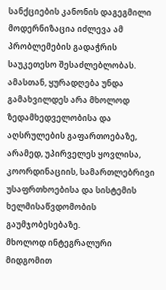სანქციების კანონის დაგეგმილი მოდერნიზაცია იძლევა ამ პრობლემების გადაჭრის საუკეთესო შესაძლებლობას. ამასთან, ყურადღება უნდა გამახვილდეს არა მხოლოდ ზედამხედველობისა და აღსრულების გაფართოებაზე, არამედ, უპირველეს ყოვლისა, კოორდინაციის, სამართლებრივი უსაფრთხოებისა და სისტემის ხელმისაწვდომობის გაუმჯობესებაზე.
მხოლოდ ინტეგრალური მიდგომით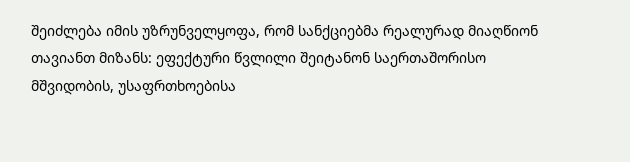შეიძლება იმის უზრუნველყოფა, რომ სანქციებმა რეალურად მიაღწიონ თავიანთ მიზანს: ეფექტური წვლილი შეიტანონ საერთაშორისო მშვიდობის, უსაფრთხოებისა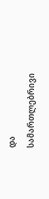და სამართლებრივი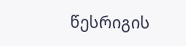წესრიგის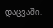დაცვაში.